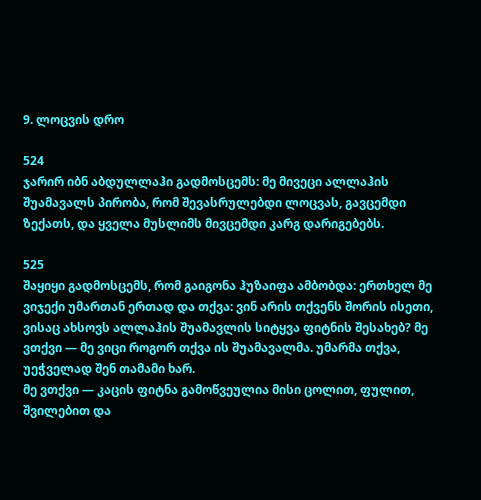9. ლოცვის დრო

524
ჯარირ იბნ აბდულლაჰი გადმოსცემს: მე მივეცი ალლაჰის შუამავალს პირობა, რომ შევასრულებდი ლოცვას, გავცემდი ზექათს, და ყველა მუსლიმს მივცემდი კარგ დარიგებებს.

525
შაყიყი გადმოსცემს, რომ გაიგონა ჰუზაიფა ამბობდა: ერთხელ მე ვიჯექი უმართან ერთად და თქვა: ვინ არის თქვენს შორის ისეთი, ვისაც ახსოვს ალლაჰის შუამავლის სიტყვა ფიტნის შესახებ? მე ვთქვი — მე ვიცი როგორ თქვა ის შუამავალმა. უმარმა თქვა, უეჭველად შენ თამამი ხარ.
მე ვთქვი — კაცის ფიტნა გამოწვეულია მისი ცოლით, ფულით, შვილებით და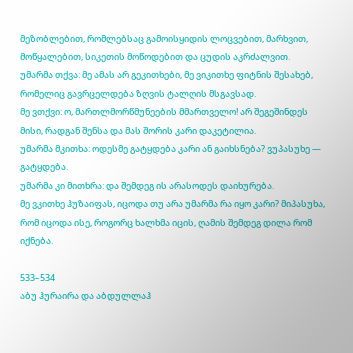მეზობლებით, რომლებსაც გამოისყიდის ლოცვებით, მარხვით, მოწყალებით, სიკეთის მოწოდებით და ცუდის აკრძალვით.
უმარმა თქვა: მე ამას არ გეკითხები, მე ვიკითხე ფიტნის შესახებ, რომელიც გავრცელდება ზღვის ტალღის მსგავსად.
მე ვთქვი: ო, მართლმორწმუნეების მმართველო! არ შეგეშინდეს მისი, რადგან შენსა და მას შორის კარი დაკეტილია.
უმარმა მკითხა: ოდესმე გატყდება კარი ან გაიხსნება? ვუპასუხე — გატყდება.
უმარმა კი მითხრა: და შემდეგ ის არასოდეს დაიხურება.
მე ვკითხე ჰუზაიფას, იცოდა თუ არა უმარმა რა იყო კარი? მიპასუხა, რომ იცოდა ისე, როგორც ხალხმა იცის, ღამის შემდეგ დილა რომ იქნება.

533–534
აბუ ჰურაირა და აბდულლაჰ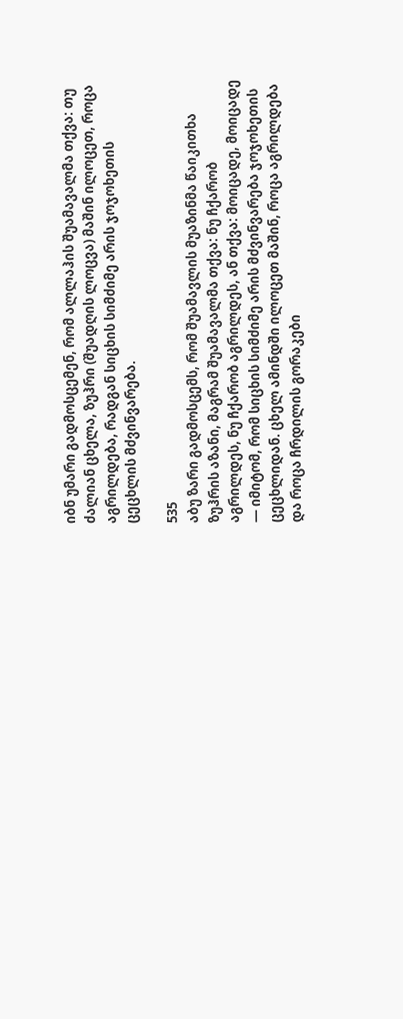იბნ უმარი გადმოსცემენ, რომ ალლაჰის შუამავალმა თქვა: თუ ძალიან ცხელა, ზუჰრი (შუადღის ლოცვა) მაშინ ილოცეთ, როცა აგრილდება, რადგან სიცხის სიმძიმე არის ჯოჯოხეთის ცეცხლის მძვინვარება.

535
აბუ ზარი გადმოსცემს, რომ შუამავლის მუაზინმა წაიკითხა ზუჰრის აზანი, მაგრამ შუამავალმა თქვა: ნუ ჩქარობ აგრილდეს, ნუ ჩქარობ აგრილდეს, ან თქვა: მოიცადე, მოიცადე — იმიტომ, რომ სიცხის სიმძიმე არის მძვინვარება ჯოჯოხეთის ცეცხლიდან. ცხელ ამინდში ილოცეთ მაშინ, როცა აგრილდება და როცა ჩრდილის გორაკები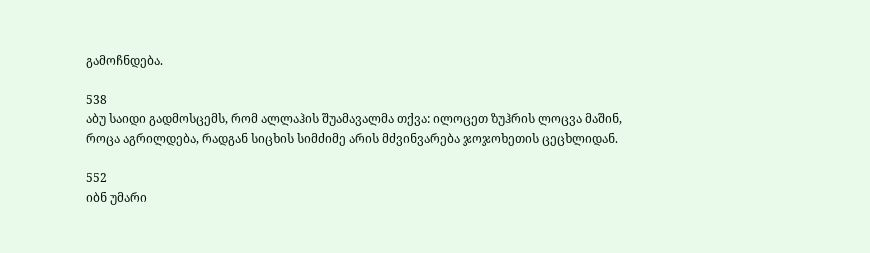გამოჩნდება.

538
აბუ საიდი გადმოსცემს, რომ ალლაჰის შუამავალმა თქვა: ილოცეთ ზუჰრის ლოცვა მაშინ, როცა აგრილდება, რადგან სიცხის სიმძიმე არის მძვინვარება ჯოჯოხეთის ცეცხლიდან.

552
იბნ უმარი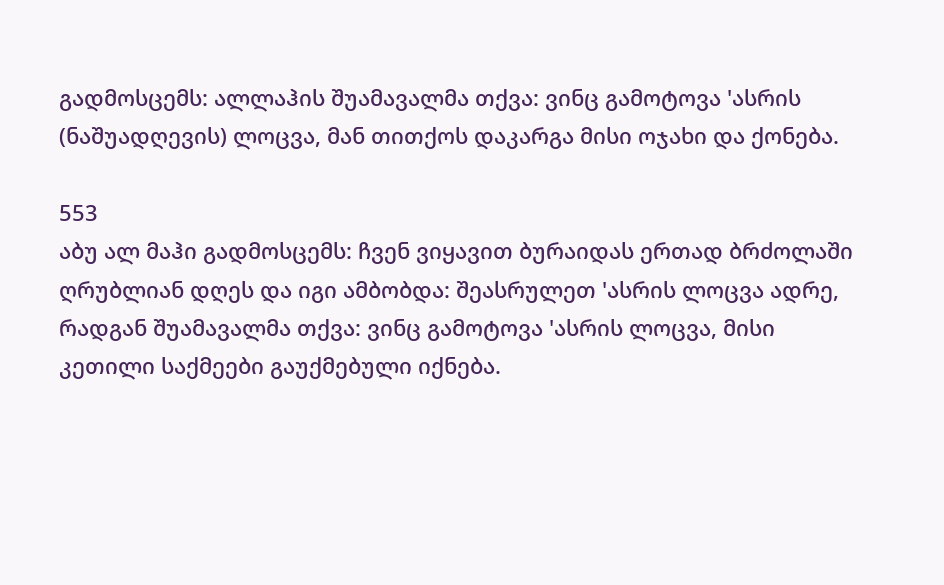გადმოსცემს: ალლაჰის შუამავალმა თქვა: ვინც გამოტოვა 'ასრის (ნაშუადღევის) ლოცვა, მან თითქოს დაკარგა მისი ოჯახი და ქონება.

553
აბუ ალ მაჰი გადმოსცემს: ჩვენ ვიყავით ბურაიდას ერთად ბრძოლაში ღრუბლიან დღეს და იგი ამბობდა: შეასრულეთ 'ასრის ლოცვა ადრე, რადგან შუამავალმა თქვა: ვინც გამოტოვა 'ასრის ლოცვა, მისი კეთილი საქმეები გაუქმებული იქნება.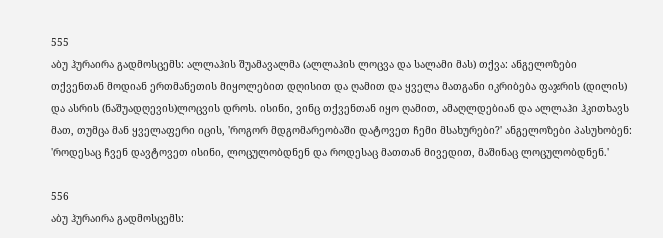555
აბუ ჰურაირა გადმოსცემს: ალლაჰის შუამავალმა (ალლაჰის ლოცვა და სალამი მას) თქვა: ანგელოზები თქვენთან მოდიან ერთმანეთის მიყოლებით დღისით და ღამით და ყველა მათგანი იკრიბება ფაჯრის (დილის) და ასრის (ნაშუადღევის)ლოცვის დროს. ისინი, ვინც თქვენთან იყო ღამით, ამაღლდებიან და ალლაჰი ჰკითხავს მათ, თუმცა მან ყველაფერი იცის, 'როგორ მდგომარეობაში დატოვეთ ჩემი მსახურები?' ანგელოზები პასუხობენ: 'როდესაც ჩვენ დავტოვეთ ისინი, ლოცულობდნენ და როდესაც მათთან მივედით, მაშინაც ლოცულობდნენ.'

556
აბუ ჰურაირა გადმოსცემს: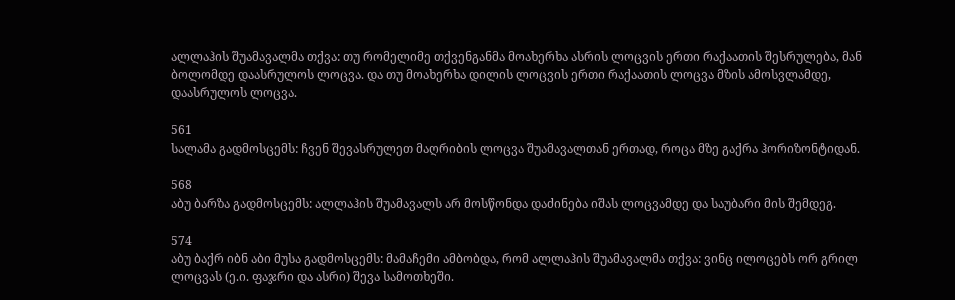ალლაჰის შუამავალმა თქვა: თუ რომელიმე თქვენგანმა მოახერხა ასრის ლოცვის ერთი რაქაათის შესრულება, მან ბოლომდე დაასრულოს ლოცვა. და თუ მოახერხა დილის ლოცვის ერთი რაქაათის ლოცვა მზის ამოსვლამდე, დაასრულოს ლოცვა.

561
სალამა გადმოსცემს: ჩვენ შევასრულეთ მაღრიბის ლოცვა შუამავალთან ერთად, როცა მზე გაქრა ჰორიზონტიდან.

568
აბუ ბარზა გადმოსცემს: ალლაჰის შუამავალს არ მოსწონდა დაძინება იშას ლოცვამდე და საუბარი მის შემდეგ.

574
აბუ ბაქრ იბნ აბი მუსა გადმოსცემს: მამაჩემი ამბობდა, რომ ალლაჰის შუამავალმა თქვა: ვინც ილოცებს ორ გრილ ლოცვას (ე.ი. ფაჯრი და ასრი) შევა სამოთხეში.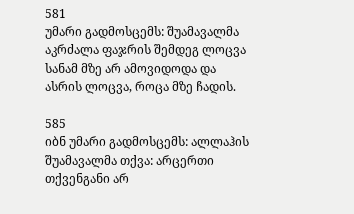581
უმარი გადმოსცემს: შუამავალმა აკრძალა ფაჯრის შემდეგ ლოცვა სანამ მზე არ ამოვიდოდა და ასრის ლოცვა, როცა მზე ჩადის.

585
იბნ უმარი გადმოსცემს: ალლაჰის შუამავალმა თქვა: არცერთი თქვენგანი არ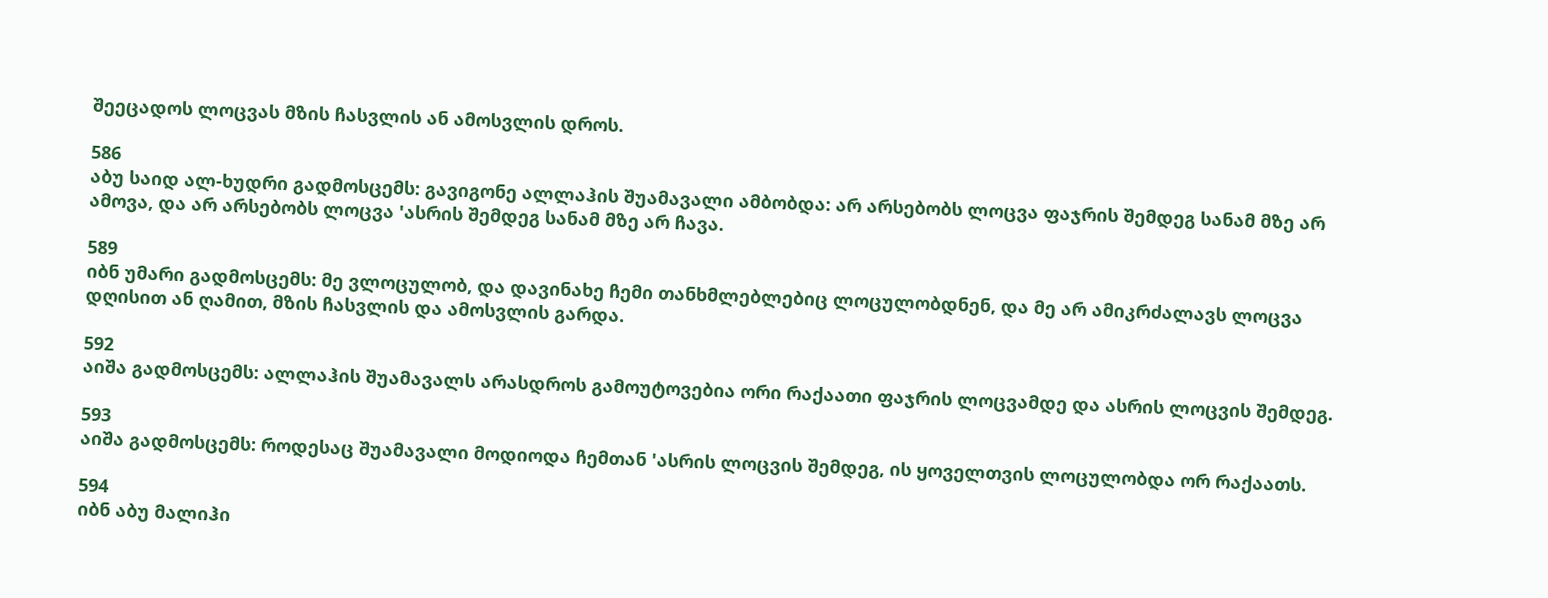შეეცადოს ლოცვას მზის ჩასვლის ან ამოსვლის დროს.

586
აბუ საიდ ალ-ხუდრი გადმოსცემს: გავიგონე ალლაჰის შუამავალი ამბობდა: არ არსებობს ლოცვა ფაჯრის შემდეგ სანამ მზე არ ამოვა, და არ არსებობს ლოცვა 'ასრის შემდეგ სანამ მზე არ ჩავა.

589
იბნ უმარი გადმოსცემს: მე ვლოცულობ, და დავინახე ჩემი თანხმლებლებიც ლოცულობდნენ, და მე არ ამიკრძალავს ლოცვა დღისით ან ღამით, მზის ჩასვლის და ამოსვლის გარდა.

592
აიშა გადმოსცემს: ალლაჰის შუამავალს არასდროს გამოუტოვებია ორი რაქაათი ფაჯრის ლოცვამდე და ასრის ლოცვის შემდეგ.

593
აიშა გადმოსცემს: როდესაც შუამავალი მოდიოდა ჩემთან 'ასრის ლოცვის შემდეგ, ის ყოველთვის ლოცულობდა ორ რაქაათს.

594
იბნ აბუ მალიჰი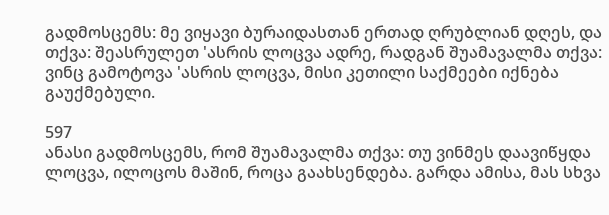გადმოსცემს: მე ვიყავი ბურაიდასთან ერთად ღრუბლიან დღეს, და თქვა: შეასრულეთ 'ასრის ლოცვა ადრე, რადგან შუამავალმა თქვა: ვინც გამოტოვა 'ასრის ლოცვა, მისი კეთილი საქმეები იქნება გაუქმებული.

597
ანასი გადმოსცემს, რომ შუამავალმა თქვა: თუ ვინმეს დაავიწყდა ლოცვა, ილოცოს მაშინ, როცა გაახსენდება. გარდა ამისა, მას სხვა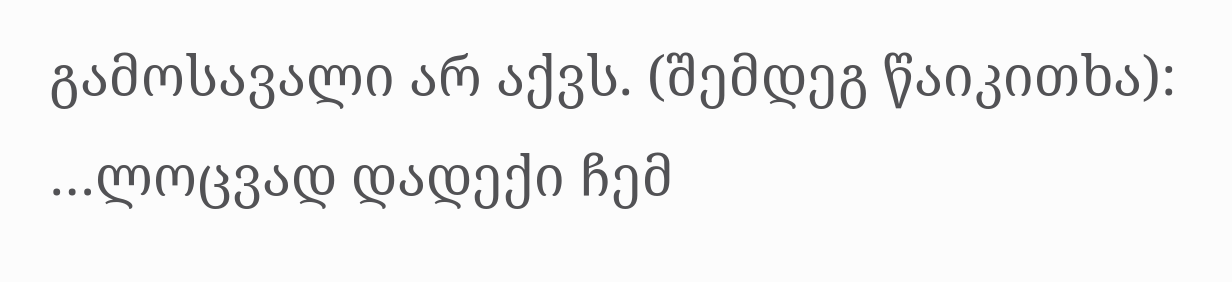გამოსავალი არ აქვს. (შემდეგ წაიკითხა): …ლოცვად დადექი ჩემ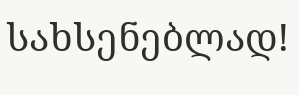სახსენებლად!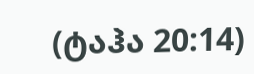(ტაჰა 20:14)